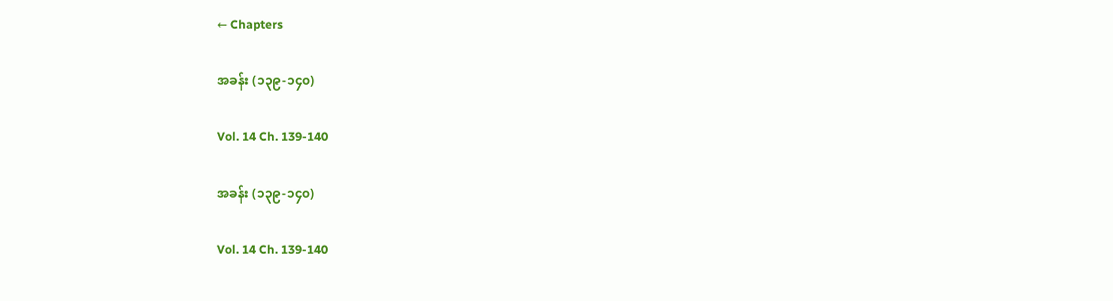← Chapters

အခန်း (၁၃၉-၁၄၀)

Vol. 14 Ch. 139-140

အခန်း (၁၃၉-၁၄၀)

Vol. 14 Ch. 139-140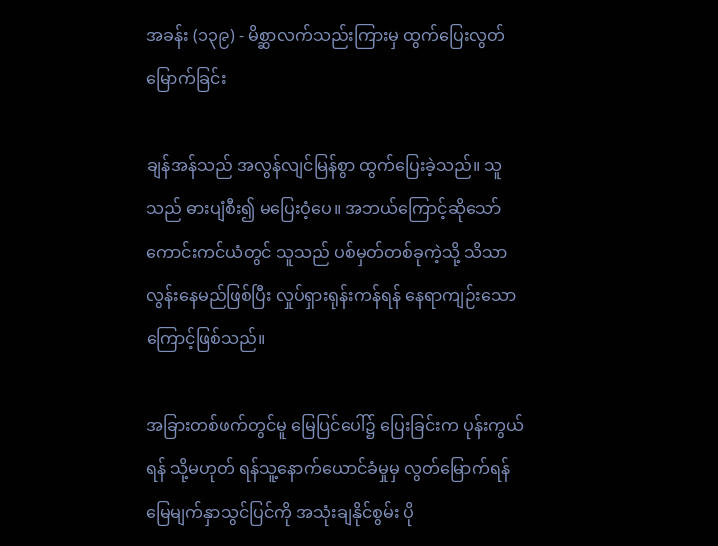အခန်း (၁၃၉) - မိစ္ဆာလက်သည်းကြားမှ ထွက်ပြေးလွတ်မြောက်ခြင်း

ချန်အန်သည် အလွန်လျင်မြန်စွာ ထွက်ပြေးခဲ့သည်။ သူသည် ဓားပျံစီး၍ မပြေးဝံ့ပေ။ အဘယ်ကြောင့်ဆိုသော် ကောင်းကင်ယံတွင် သူသည် ပစ်မှတ်တစ်ခုကဲ့သို့ သိသာလွန်းနေမည်ဖြစ်ပြီး လှုပ်ရှားရုန်းကန်ရန် နေရာကျဉ်းသောကြောင့်ဖြစ်သည်။

အခြားတစ်ဖက်တွင်မူ မြေပြင်ပေါ်၌ ပြေးခြင်းက ပုန်းကွယ်ရန် သို့မဟုတ် ရန်သူ့နောက်ယောင်ခံမှုမှ လွတ်မြောက်ရန် မြေမျက်နှာသွင်ပြင်ကို အသုံးချနိုင်စွမ်း ပို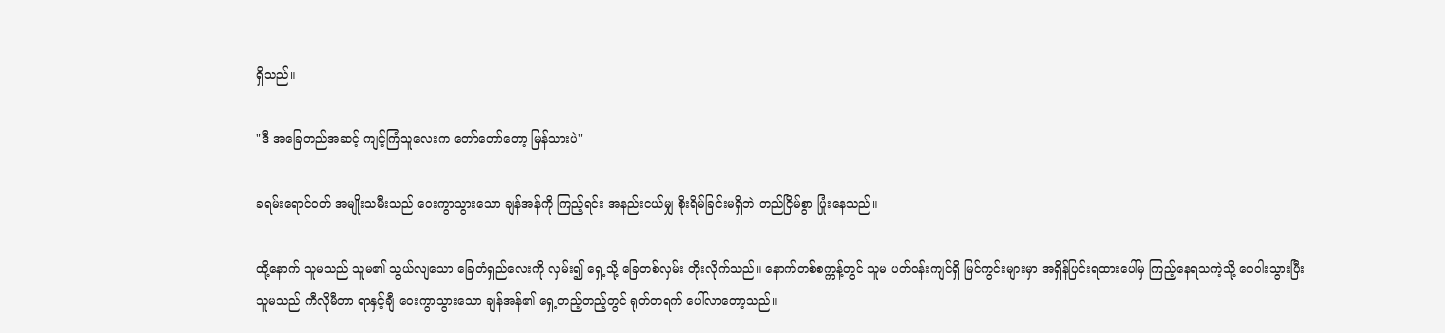ရှိသည်။

"ဒီ အခြေတည်အဆင့် ကျင့်ကြံသူလေးက တော်တော်တော့ မြန်သားပဲ"

ခရမ်းရောင်ဝတ် အမျိုးသမီးသည် ဝေးကွာသွားသော ချန်အန်ကို ကြည့်ရင်း အနည်းငယ်မျှ စိုးရိမ်ခြင်းမရှိဘဲ တည်ငြိမ်စွာ ပြုံးနေသည်။

ထို့နောက် သူမသည် သူမ၏ သွယ်လျသော ခြေတံရှည်လေးကို လှမ်း၍ ရှေ့သို့ ခြေတစ်လှမ်း တိုးလိုက်သည်။ နောက်တစ်စက္ကန့်တွင် သူမ ပတ်ဝန်းကျင်ရှိ မြင်ကွင်းများမှာ အရှိန်ပြင်းရထားပေါ်မှ ကြည့်နေရသကဲ့သို့ ဝေဝါးသွားပြီး သူမသည် ကီလိုမီတာ ရာနှင့်ချီ ဝေးကွာသွားသော ချန်အန်၏ ရှေ့တည့်တည့်တွင် ရုတ်တရက် ပေါ်လာတော့သည်။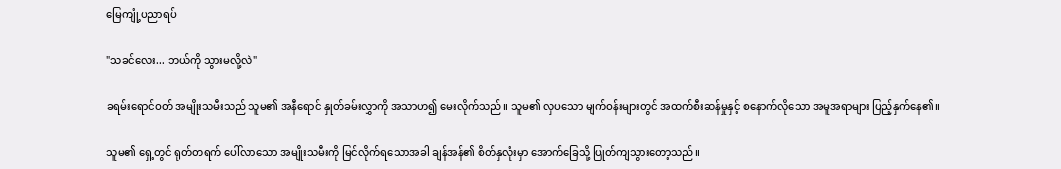မြေကျုံ့ပညာရပ်

"သခင်လေး... ဘယ်ကို သွားမလို့လဲ"

ခရမ်းရောင်ဝတ် အမျိုးသမီးသည် သူမ၏ အနီရောင် နှုတ်ခမ်းလွှာကို အသာဟ၍ မေးလိုက်သည်။ သူမ၏ လှပသော မျက်ဝန်းများတွင် အထက်စီးဆန်မှုနှင့် စနောက်လိုသော အမူအရာများ ပြည့်နှက်နေ၏။

သူမ၏ ရှေ့တွင် ရုတ်တရက် ပေါ်လာသော အမျိုးသမီးကို မြင်လိုက်ရသောအခါ ချန်အန်၏ စိတ်နှလုံးမှာ အောက်ခြေသို့ ပြုတ်ကျသွားတော့သည်။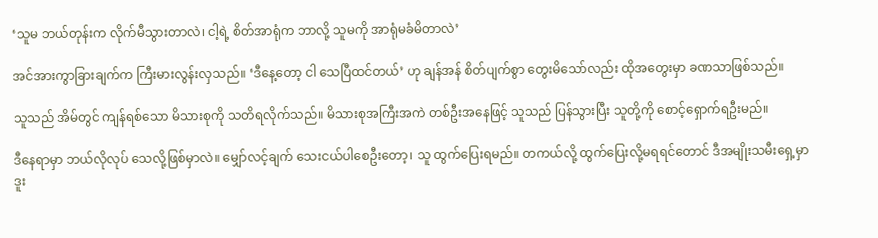‘သူမ ဘယ်တုန်းက လိုက်မီသွားတာလဲ၊ ငါ့ရဲ့ စိတ်အာရုံက ဘာလို့ သူမကို အာရုံမခံမိတာလဲ’

အင်အားကွာခြားချက်က ကြီးမားလွန်းလှသည်။ ‘ဒီနေ့တော့ ငါ သေပြီထင်တယ်’ ဟု ချန်အန် စိတ်ပျက်စွာ တွေးမိသော်လည်း ထိုအတွေးမှာ ခဏသာဖြစ်သည်။

သူသည် အိမ်တွင် ကျန်ရစ်သော မိသားစုကို သတိရလိုက်သည်။ မိသားစုအကြီးအကဲ တစ်ဦးအနေဖြင့် သူသည် ပြန်သွားပြီး သူတို့ကို စောင့်ရှောက်ရဦးမည်။

ဒီနေရာမှာ ဘယ်လိုလုပ် သေလို့ဖြစ်မှာလဲ။ မျှော်လင့်ချက် သေးငယ်ပါစေဦးတော့၊ သူ ထွက်ပြေးရမည်။ တကယ်လို့ ထွက်ပြေးလို့မရရင်တောင် ဒီအမျိုးသမီးရှေ့မှာ ဒူး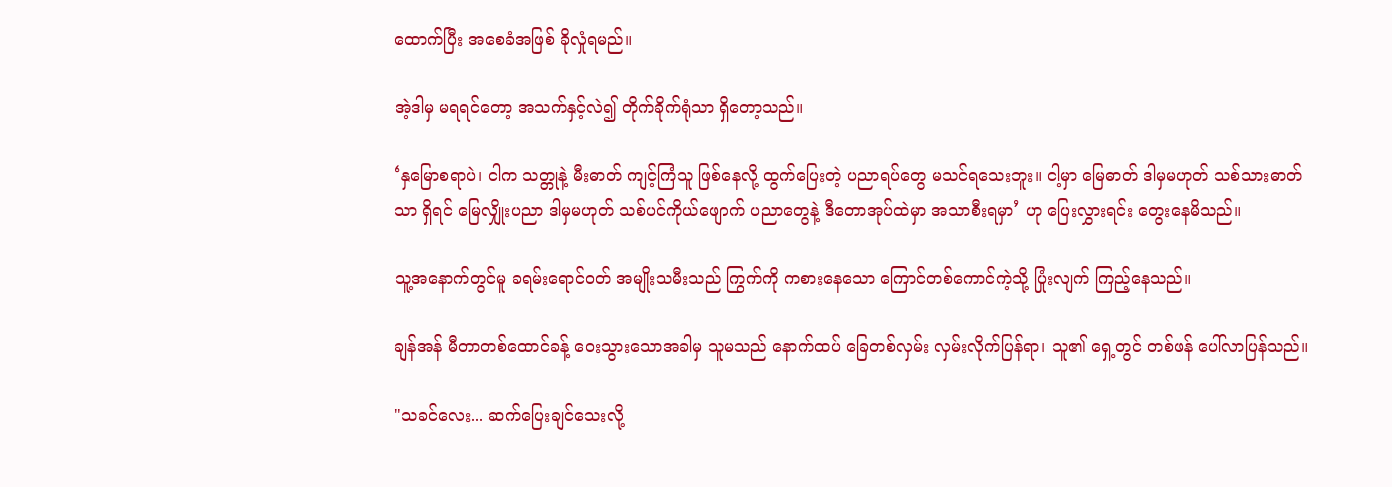ထောက်ပြီး အစေခံအဖြစ် ခိုလှုံရမည်။

အဲ့ဒါမှ မရရင်တော့ အသက်နှင့်လဲ၍ တိုက်ခိုက်ရုံသာ ရှိတော့သည်။

‘နှမြောစရာပဲ၊ ငါက သတ္တုနဲ့ မီးဓာတ် ကျင့်ကြံသူ ဖြစ်နေလို့ ထွက်ပြေးတဲ့ ပညာရပ်တွေ မသင်ရသေးဘူး။ ငါ့မှာ မြေဓာတ် ဒါမှမဟုတ် သစ်သားဓာတ်သာ ရှိရင် မြေလျှိုးပညာ ဒါမှမဟုတ် သစ်ပင်ကိုယ်ဖျောက် ပညာတွေနဲ့ ဒီတောအုပ်ထဲမှာ အသာစီးရမှာ’ ဟု ပြေးလွှားရင်း တွေးနေမိသည်။

သူ့အနောက်တွင်မူ ခရမ်းရောင်ဝတ် အမျိုးသမီးသည် ကြွက်ကို ကစားနေသော ကြောင်တစ်ကောင်ကဲ့သို့ ပြုံးလျက် ကြည့်နေသည်။

ချန်အန် မီတာတစ်ထောင်ခန့် ဝေးသွားသောအခါမှ သူမသည် နောက်ထပ် ခြေတစ်လှမ်း လှမ်းလိုက်ပြန်ရာ၊ သူ၏ ရှေ့တွင် တစ်ဖန် ပေါ်လာပြန်သည်။

"သခင်လေး... ဆက်ပြေးချင်သေးလို့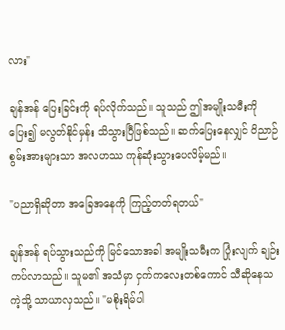လား"

ချန်အန် ပြေးခြင်းကို ရပ်လိုက်သည်။ သူသည် ဤအမျိုးသမီးကို ပြေး၍ မလွတ်နိုင်မှန်း သိသွားပြီဖြစ်သည်။ ဆက်ပြေးနေလျှင် ဝိညာဉ်စွမ်းအားများသာ အလဟဿ ကုန်ဆုံးသွားပေလိမ့်မည်။

"ပညာရှိဆိုတာ အခြေအနေကို ကြည့်တတ်ရတယ်"

ချန်အန် ရပ်သွားသည်ကို မြင်သောအခါ အမျိုးသမီးက ပြုံးလျက် ချဉ်းကပ်လာသည်။ သူမ၏ အသံမှာ ငှက်ကလေးတစ်ကောင် သီဆိုနေသကဲ့သို့ သာယာလှသည်။ "မစိုးရိမ်ပါ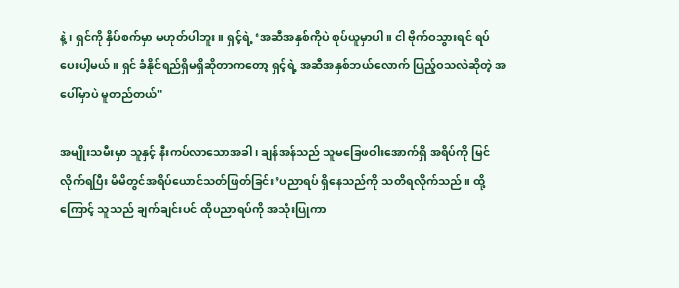နဲ့၊ ရှင်ကို နှိပ်စက်မှာ မဟုတ်ပါဘူး။ ရှင့်ရဲ့ ‘အဆီအနှစ်ကိုပဲ စုပ်ယူမှာပါ။ ငါ ဗိုက်ဝသွားရင် ရပ်ပေးပါ့မယ်။ ရှင် ခံနိုင်ရည်ရှိမရှိဆိုတာကတော့ ရှင့်ရဲ့ အဆီအနှစ်ဘယ်လောက် ပြည့်ဝသလဲဆိုတဲ့ အပေါ်မှာပဲ မူတည်တယ်"

အမျိုးသမီးမှာ သူနှင့် နီးကပ်လာသောအခါ၊ ချန်အန်သည် သူမခြေဖဝါးအောက်ရှိ အရိပ်ကို မြင်လိုက်ရပြီး မိမိတွင်အရိပ်ယောင်သတ်ဖြတ်ခြင်း’ပညာရပ် ရှိနေသည်ကို သတိရလိုက်သည်။ ထို့ကြောင့် သူသည် ချက်ချင်းပင် ထိုပညာရပ်ကို အသုံးပြုကာ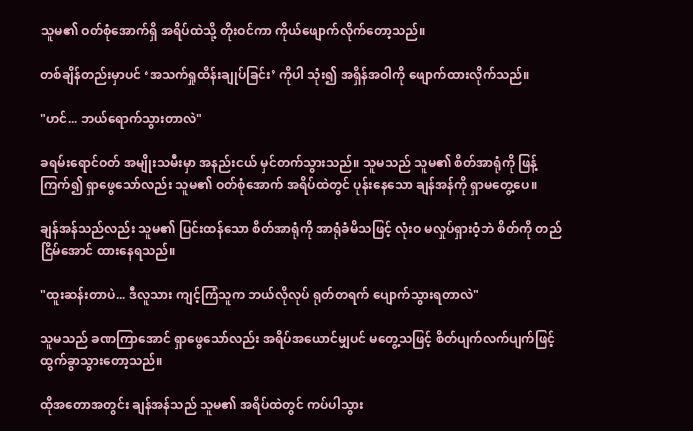သူမ၏ ဝတ်စုံအောက်ရှိ အရိပ်ထဲသို့ တိုးဝင်ကာ ကိုယ်ဖျောက်လိုက်တော့သည်။

တစ်ချိန်တည်းမှာပင် ‘အသက်ရှုထိန်းချုပ်ခြင်း’ ကိုပါ သုံး၍ အရှိန်အဝါကို ဖျောက်ထားလိုက်သည်။

"ဟင်... ဘယ်ရောက်သွားတာလဲ"

ခရမ်းရောင်ဝတ် အမျိုးသမီးမှာ အနည်းငယ် မှင်တက်သွားသည်။ သူမသည် သူမ၏ စိတ်အာရုံကို ဖြန့်ကြက်၍ ရှာဖွေသော်လည်း သူမ၏ ဝတ်စုံအောက် အရိပ်ထဲတွင် ပုန်းနေသော ချန်အန်ကို ရှာမတွေ့ပေ။

ချန်အန်သည်လည်း သူမ၏ ပြင်းထန်သော စိတ်အာရုံကို အာရုံခံမိသဖြင့် လုံးဝ မလှုပ်ရှားဝံ့ဘဲ စိတ်ကို တည်ငြိမ်အောင် ထားနေရသည်။

"ထူးဆန်းတာပဲ... ဒီလူသား ကျင့်ကြံသူက ဘယ်လိုလုပ် ရုတ်တရက် ပျောက်သွားရတာလဲ"

သူမသည် ခဏကြာအောင် ရှာဖွေသော်လည်း အရိပ်အယောင်မျှပင် မတွေ့သဖြင့် စိတ်ပျက်လက်ပျက်ဖြင့် ထွက်ခွာသွားတော့သည်။

ထိုအတောအတွင်း ချန်အန်သည် သူမ၏ အရိပ်ထဲတွင် ကပ်ပါသွား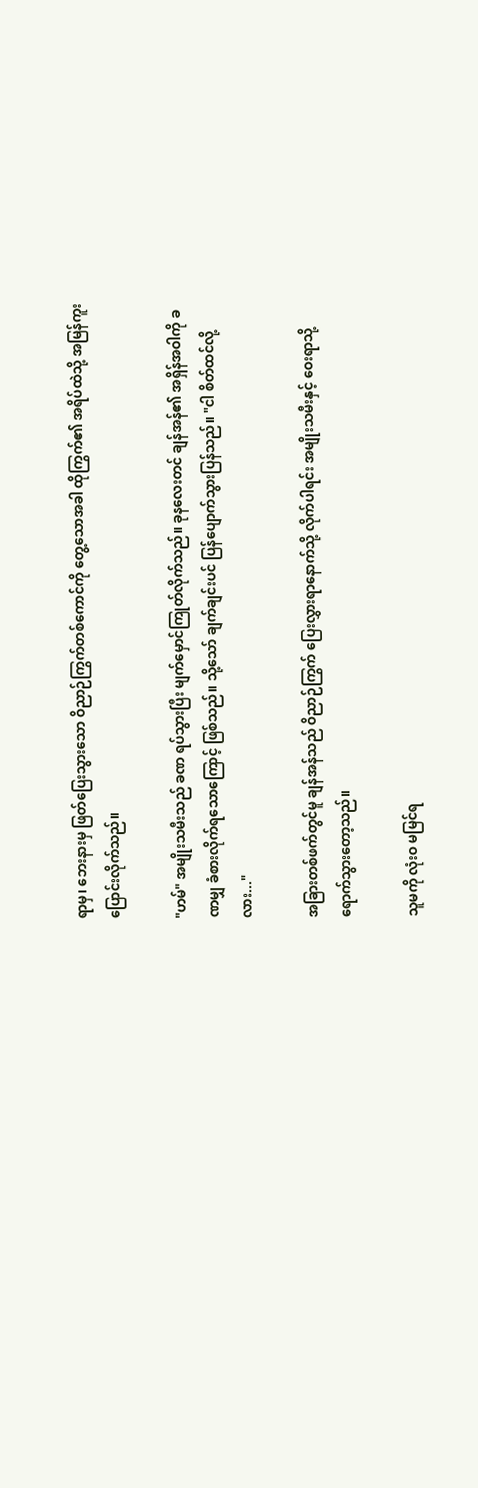ရာမှ၊ ဘေးနားမှ ဖြတ်ပြေးသွားသော ဝိညာဉ်ကြွက်တစ်ကောင်ကို တွေ့သောအခါ ထိုကြွက်၏ အရိပ်ထဲသို့ အမြန်ကူးပြောင်းလိုက်သည်။

"ဟမ်" အမျိုးသမီးသည် ခဏ ရပ်သွားပြီး မျက်မှောင်ကြုတ်လိုက်သည်။ ခုနလေးတင် ချန်အန်၏ အရှိန်အဝါကို ခဏမျှ ခံစားလိုက်ရသောကြောင့် ဖြစ်သည်။ သို့သော် ချက်ချင်းပင် ပြန်ပျောက်သွားပြန်သည်။ "ငါ စိတ်ထင်လို့လား..."

အခြားတစ်ဖက်တွင်မူ ချန်အန်သည် ဝိညာဉ်ကြွက် ပြေးလွှားရာနောက်သို့ လိုက်ပါရင်း အမျိုးသမီးနှင့် ဝေးရာသို့ ရောက်သွားတော့သည်။

သူမကို လုံးဝ မမြင်ရ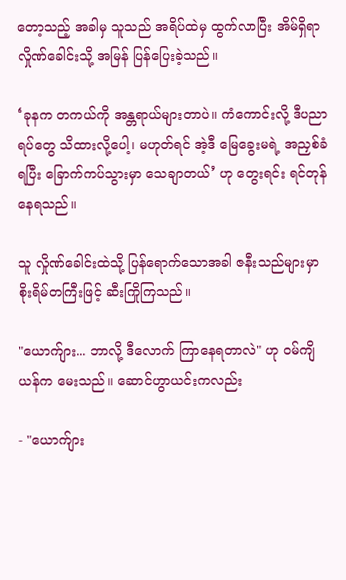တော့သည့် အခါမှ သူသည် အရိပ်ထဲမှ ထွက်လာပြီး အိမ်ရှိရာ လှိုဏ်ခေါင်းသို့ အမြန် ပြန်ပြေးခဲ့သည်။

‘ခုနက တကယ်ကို အန္တရာယ်များတာပဲ။ ကံကောင်းလို့ ဒီပညာရပ်တွေ သိထားလို့ပေါ့၊ မဟုတ်ရင် အဲ့ဒီ မြေခွေးမရဲ့ အညှစ်ခံရပြီး ခြောက်ကပ်သွားမှာ သေချာတယ်’ ဟု တွေးရင်း ရင်တုန်နေရသည်။

သူ လှိုဏ်ခေါင်းထဲသို့ ပြန်ရောက်သောအခါ ဇနီးသည်များမှာ စိုးရိမ်တကြီးဖြင့် ဆီးကြိုကြသည်။

"ယောက်ျား... ဘာလို့ ဒီလောက် ကြာနေရတာလဲ" ဟု ဝမ်ကျိယန်က မေးသည်။ ဆောင်ဟွာယင်းကလည်း

- "ယောက်ျား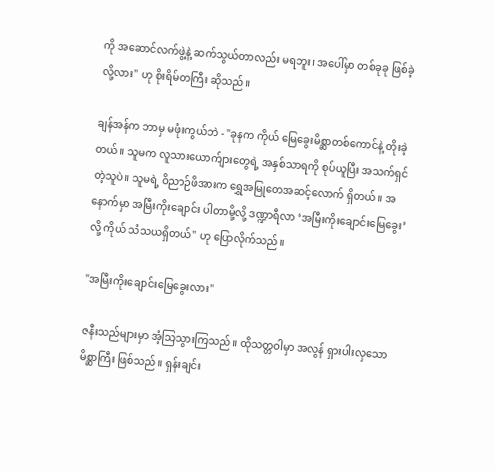ကို အဆောင်လက်ဖွဲ့နဲ့ ဆက်သွယ်တာလည်း မရဘူး၊ အပေါ်မှာ တစ်ခုခု ဖြစ်ခဲ့လို့လား" ဟု စိုးရိမ်တကြီး ဆိုသည်။

ချန်အန်က ဘာမှ မဖုံးကွယ်ဘဲ - "ခုနက ကိုယ် မြေခွေးမိစ္ဆာတစ်ကောင်နဲ့ တိုးခဲ့တယ်။ သူမက လူသားယောက်ျားတွေရဲ့ အနှစ်သာရကို စုပ်ယူပြီး အသက်ရှင်တဲ့သူပဲ။ သူမရဲ့ ဝိညာဉ်ဖိအားက ရွှေအမြုတေအဆင့်လောက် ရှိတယ်။ အနောက်မှာ အမြီးကိုးချောင်း ပါတာမို့လို့ ဒဏ္ဍာရီလာ ‘အမြီးကိုးချောင်းမြေခွေး’ လို့ ကိုယ် သံသယရှိတယ်" ဟု ပြောလိုက်သည်။

"အမြီးကိုးချောင်းမြေခွေးလား"

ဇနီးသည်များမှာ အံ့သြသွားကြသည်။ ထိုသတ္တဝါမှာ အလွန် ရှားပါးလှသော မိစ္ဆာကြီး ဖြစ်သည်။ ရှန်းချင်း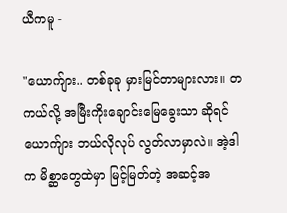ယီကမူ -

"ယောက်ျား.. တစ်ခုခု မှားမြင်တာများလား။ တကယ်လို့ အမြီးကိုးချောင်းမြေခွေးသာ ဆိုရင် ယောက်ျား ဘယ်လိုလုပ် လွတ်လာမှာလဲ။ အဲ့ဒါက မိစ္ဆာတွေထဲမှာ မြင့်မြတ်တဲ့ အဆင့်အ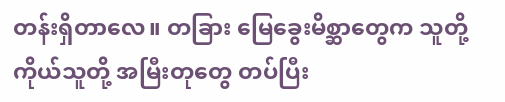တန်းရှိတာလေ။ တခြား မြေခွေးမိစ္ဆာတွေက သူတို့ကိုယ်သူတို့ အမြီးတုတွေ တပ်ပြီး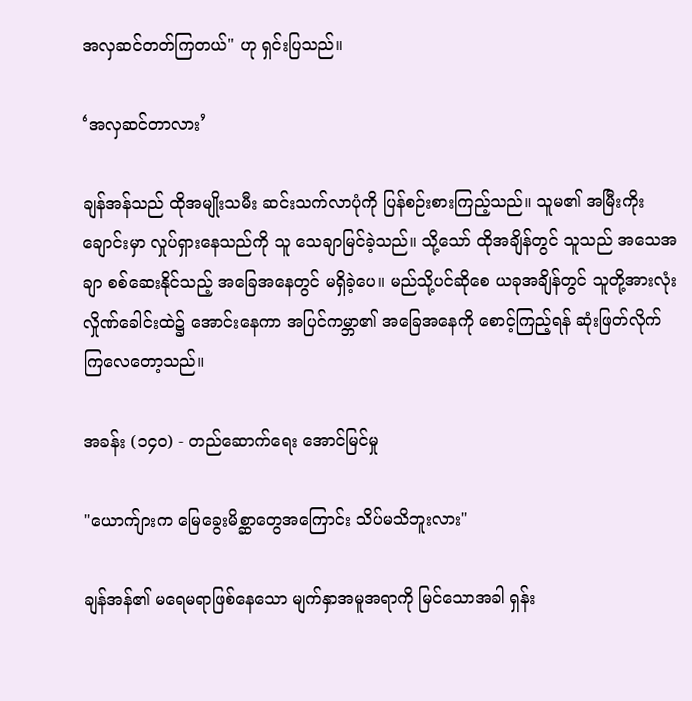အလှဆင်တတ်ကြတယ်" ဟု ရှင်းပြသည်။

‘အလှဆင်တာလား’

ချန်အန်သည် ထိုအမျိုးသမီး ဆင်းသက်လာပုံကို ပြန်စဉ်းစားကြည့်သည်။ သူမ၏ အမြီးကိုးချောင်းမှာ လှုပ်ရှားနေသည်ကို သူ သေချာမြင်ခဲ့သည်။ သို့သော် ထိုအချိန်တွင် သူသည် အသေအချာ စစ်ဆေးနိုင်သည့် အခြေအနေတွင် မရှိခဲ့ပေ။ မည်သို့ပင်ဆိုစေ ယခုအချိန်တွင် သူတို့အားလုံး လှိုဏ်ခေါင်းထဲ၌ အောင်းနေကာ အပြင်ကမ္ဘာ၏ အခြေအနေကို စောင့်ကြည့်ရန် ဆုံးဖြတ်လိုက်ကြလေတော့သည်။

အခန်း (၁၄၀) - တည်ဆောက်ရေး အောင်မြင်မှု

"ယောက်ျားက မြေခွေးမိစ္ဆာတွေအကြောင်း သိပ်မသိဘူးလား"

ချန်အန်၏ မရေမရာဖြစ်နေသော မျက်နှာအမူအရာကို မြင်သောအခါ ရှန်း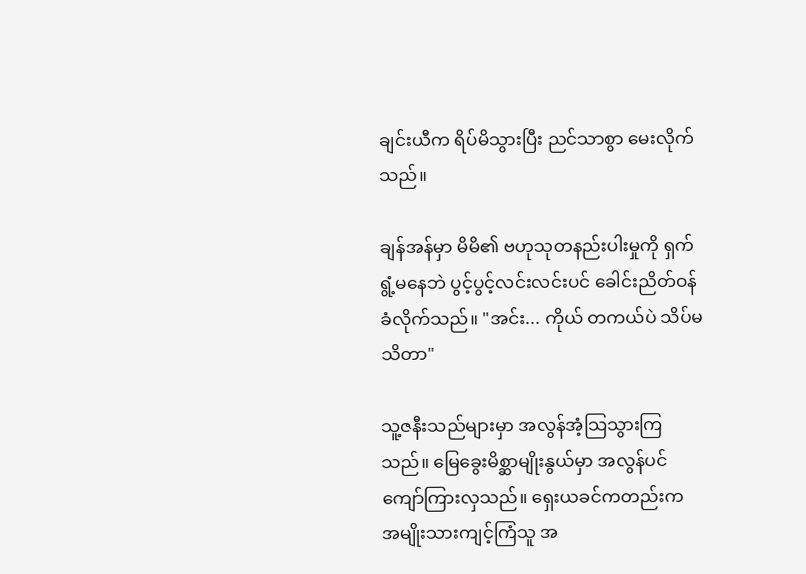ချင်းယီက ရိပ်မိသွားပြီး ညင်သာစွာ မေးလိုက်သည်။

ချန်အန်မှာ မိမိ၏ ဗဟုသုတနည်းပါးမှုကို ရှက်ရွံ့မနေဘဲ ပွင့်ပွင့်လင်းလင်းပင် ခေါင်းညိတ်ဝန်ခံလိုက်သည်။ "အင်း... ကိုယ် တကယ်ပဲ သိပ်မသိတာ"

သူ့ဇနီးသည်များမှာ အလွန်အံ့သြသွားကြသည်။ မြေခွေးမိစ္ဆာမျိုးနွယ်မှာ အလွန်ပင် ကျော်ကြားလှသည်။ ရှေးယခင်ကတည်းက အမျိုးသားကျင့်ကြံသူ အ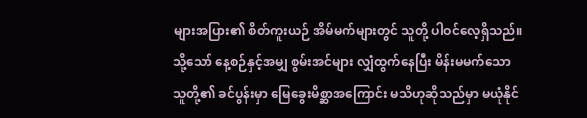များအပြား၏ စိတ်ကူးယဉ် အိမ်မက်များတွင် သူတို့ ပါဝင်လေ့ရှိသည်။ သို့သော် နေ့စဉ်နှင့်အမျှ စွမ်းအင်များ လျှံထွက်နေပြီး မိန်းမမက်သော သူတို့၏ ခင်ပွန်းမှာ မြေခွေးမိစ္ဆာအကြောင်း မသိဟုဆိုသည်မှာ မယုံနိုင်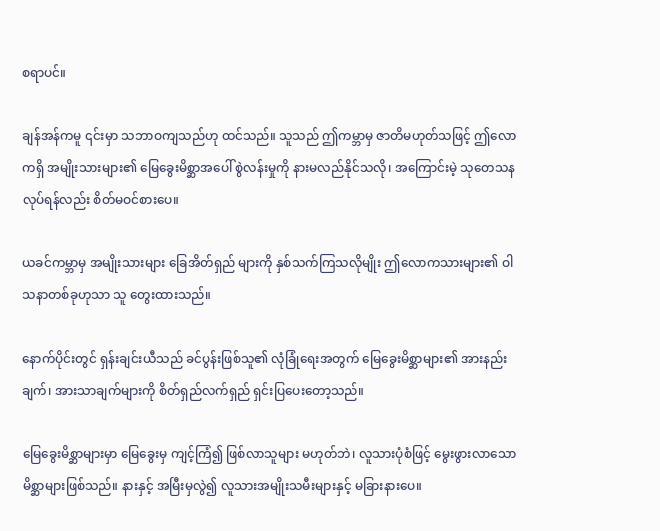စရာပင်။

ချန်အန်ကမူ ၎င်းမှာ သဘာဝကျသည်ဟု ထင်သည်။ သူသည် ဤကမ္ဘာမှ ဇာတိမဟုတ်သဖြင့် ဤလောကရှိ အမျိုးသားများ၏ မြေခွေးမိစ္ဆာအပေါ် စွဲလန်းမှုကို နားမလည်နိုင်သလို၊ အကြောင်းမဲ့ သုတေသနလုပ်ရန်လည်း စိတ်မဝင်စားပေ။

ယခင်ကမ္ဘာမှ အမျိုးသားများ ခြေအိတ်ရှည် များကို နှစ်သက်ကြသလိုမျိုး ဤလောကသားများ၏ ဝါသနာတစ်ခုဟုသာ သူ တွေးထားသည်။

နောက်ပိုင်းတွင် ရှန်းချင်းယီသည် ခင်ပွန်းဖြစ်သူ၏ လုံခြုံရေးအတွက် မြေခွေးမိစ္ဆာများ၏ အားနည်းချက်၊ အားသာချက်များကို စိတ်ရှည်လက်ရှည် ရှင်းပြပေးတော့သည်။

မြေခွေးမိစ္ဆာများမှာ မြေခွေးမှ ကျင့်ကြံ၍ ဖြစ်လာသူများ မဟုတ်ဘဲ၊ လူသားပုံစံဖြင့် မွေးဖွားလာသော မိစ္ဆာများဖြစ်သည်။ နားနှင့် အမြီးမှလွဲ၍ လူသားအမျိုးသမီးများနှင့် မခြားနားပေ။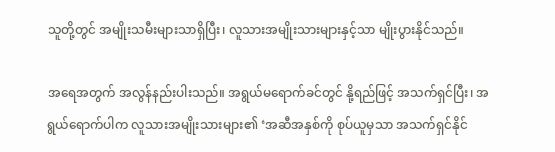သူတို့တွင် အမျိုးသမီးများသာရှိပြီး၊ လူသားအမျိုးသားများနှင့်သာ မျိုးပွားနိုင်သည်။

အရေအတွက် အလွန်နည်းပါးသည်။ အရွယ်မရောက်ခင်တွင် နို့ရည်ဖြင့် အသက်ရှင်ပြီး၊ အရွယ်ရောက်ပါက လူသားအမျိုးသားများ၏ ‘အဆီအနှစ်ကို စုပ်ယူမှသာ အသက်ရှင်နိုင်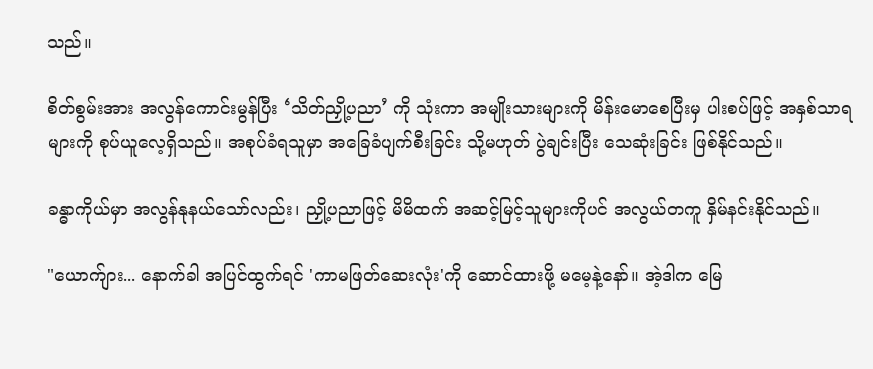သည်။

စိတ်စွမ်းအား အလွန်ကောင်းမွန်ပြီး ‘သိတ်ညှို့ပညာ’ ကို သုံးကာ အမျိုးသားများကို မိန်းမောစေပြီးမှ ပါးစပ်ဖြင့် အနှစ်သာရများကို စုပ်ယူလေ့ရှိသည်။ အစုပ်ခံရသူမှာ အခြေခံပျက်စီးခြင်း သို့မဟုတ် ပွဲချင်းပြီး သေဆုံးခြင်း ဖြစ်နိုင်သည်။

ခန္ဓာကိုယ်မှာ အလွန်နုနယ်သော်လည်း၊ ညှို့ပညာဖြင့် မိမိထက် အဆင့်မြင့်သူများကိုပင် အလွယ်တကူ နှိမ်နင်းနိုင်သည်။

"ယောက်ျား... နောက်ခါ အပြင်ထွက်ရင် 'ကာမဖြတ်ဆေးလုံး'ကို ဆောင်ထားဖို့ မမေ့နဲ့နော်။ အဲ့ဒါက မြေ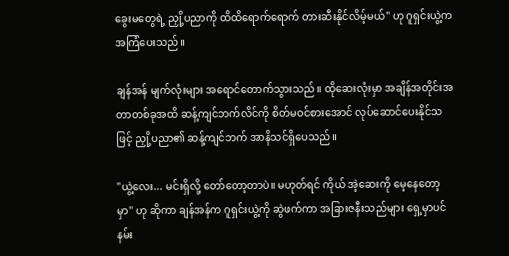ခွေးမတွေရဲ့ ညှို့ပညာကို ထိထိရောက်ရောက် တားဆီးနိုင်လိမ့်မယ်" ဟု ဂူရှင်းယွဲ့က အကြံပေးသည်။

ချန်အန် မျက်လုံးများ အရောင်တောက်သွားသည်။ ထိုဆေးလုံးမှာ အချိန်အတိုင်းအတာတစ်ခုအထိ ဆန့်ကျင်ဘက်လိင်ကို စိတ်မဝင်စားအောင် လုပ်ဆောင်ပေးနိုင်သဖြင့် ညှို့ပညာ၏ ဆန့်ကျင်ဘက် အာနိသင်ရှိပေသည်။

"ယွဲ့လေး... မင်းရှိလို့ တော်တော့တာပဲ။ မဟုတ်ရင် ကိုယ် အဲ့ဆေးကို မေ့နေတော့မှာ" ဟု ဆိုကာ ချန်အန်က ဂူရှင်းယွဲ့ကို ဆွဲဖက်ကာ အခြားဇနီးသည်များ ရှေ့မှာပင် နမ်း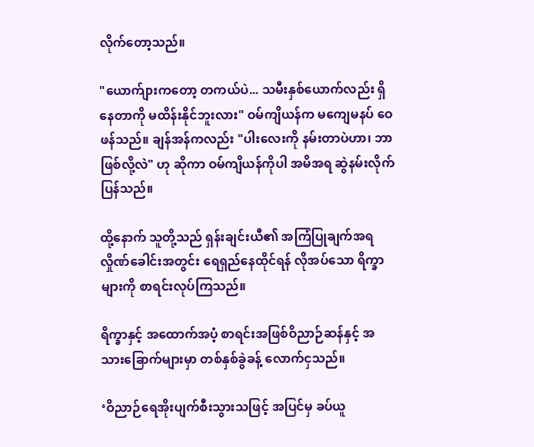လိုက်တော့သည်။

"ယောက်ျားကတော့ တကယ်ပဲ... သမီးနှစ်ယောက်လည်း ရှိနေတာကို မထိန်းနိုင်ဘူးလား" ဝမ်ကျိယန်က မကျေမနပ် ဝေဖန်သည်။ ချန်အန်ကလည်း "ပါးလေးကို နမ်းတာပဲဟာ၊ ဘာဖြစ်လို့လဲ" ဟု ဆိုကာ ဝမ်ကျိယန်ကိုပါ အမိအရ ဆွဲနမ်းလိုက်ပြန်သည်။

ထို့နောက် သူတို့သည် ရှန်းချင်းယီ၏ အကြံပြုချက်အရ လှိုဏ်ခေါင်းအတွင်း ရေရှည်နေထိုင်ရန် လိုအပ်သော ရိက္ခာများကို စာရင်းလုပ်ကြသည်။

ရိက္ခာနှင့် အထောက်အပံ့ စာရင်းအဖြစ်ဝိညာဉ်ဆန်နှင့် အသားခြောက်များမှာ တစ်နှစ်ခွဲခန့် လောက်ငှသည်။

‘ဝိညာဉ်ရေအိုးပျက်စီးသွားသဖြင့် အပြင်မှ ခပ်ယူ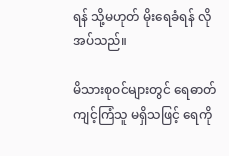ရန် သို့မဟုတ် မိုးရေခံရန် လိုအပ်သည်။

မိသားစုဝင်များတွင် ရေဓာတ်ကျင့်ကြံသူ မရှိသဖြင့် ရေကို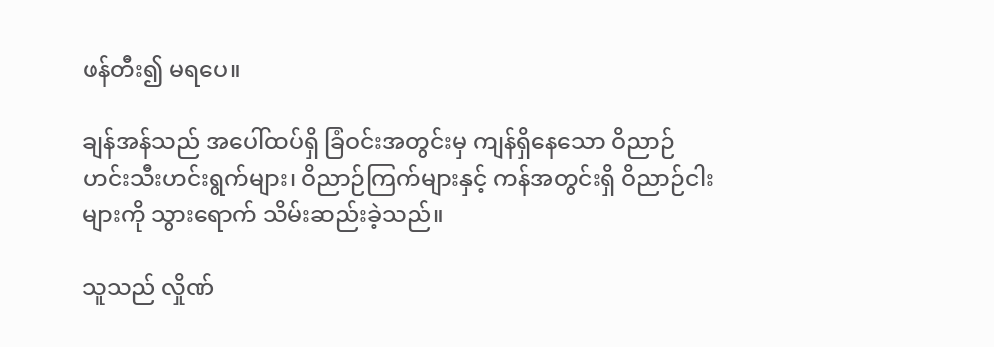ဖန်တီး၍ မရပေ။

ချန်အန်သည် အပေါ်ထပ်ရှိ ခြံဝင်းအတွင်းမှ ကျန်ရှိနေသော ဝိညာဉ်ဟင်းသီးဟင်းရွက်များ၊ ဝိညာဉ်ကြက်များနှင့် ကန်အတွင်းရှိ ဝိညာဉ်ငါးများကို သွားရောက် သိမ်းဆည်းခဲ့သည်။

သူသည် လှိုဏ်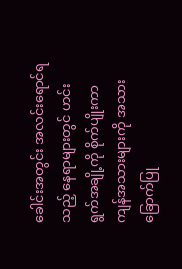ခေါင်းအတွင်း အလင်းရောင်ရသည့် နေရာများတွင် ဟင်းရွက်အချို့ကို စိုက်ပျိုးကာ ကျန်အသားများကို အသားခြောက်ပြု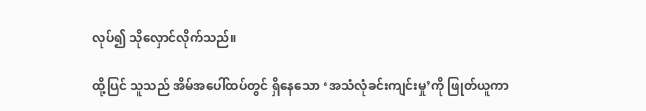လုပ်၍ သိုလှောင်လိုက်သည်။

ထို့ပြင် သူသည် အိမ်အပေါ်ထပ်တွင် ရှိနေသော ‘အသံလုံခင်းကျင်းမှု’ကို ဖြုတ်ယူကာ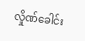လှိုဏ်ခေါင်း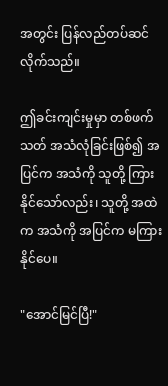အတွင်း ပြန်လည်တပ်ဆင်လိုက်သည်။

ဤခင်းကျင်းမှုမှာ တစ်ဖက်သတ် အသံလုံခြင်းဖြစ်၍ အပြင်က အသံကို သူတို့ ကြားနိုင်သော်လည်း၊ သူတို့ အထဲက အသံကို အပြင်က မကြားနိုင်ပေ။

"အောင်မြင်ပြီ!"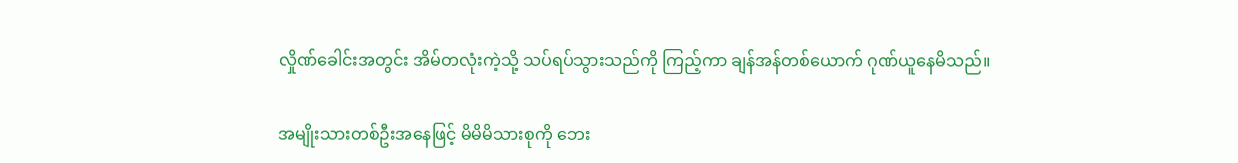လှိုဏ်ခေါင်းအတွင်း အိမ်တလုံးကဲ့သို့ သပ်ရပ်သွားသည်ကို ကြည့်ကာ ချန်အန်တစ်ယောက် ဂုဏ်ယူနေမိသည်။

အမျိုးသားတစ်ဦးအနေဖြင့် မိမိမိသားစုကို ဘေး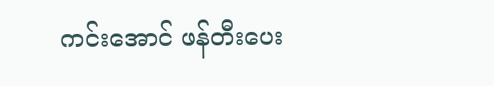ကင်းအောင် ဖန်တီးပေး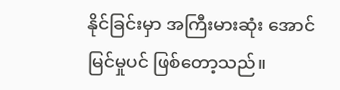နိုင်ခြင်းမှာ အကြီးမားဆုံး အောင်မြင်မှုပင် ဖြစ်တော့သည်။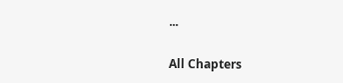...

All Chapters